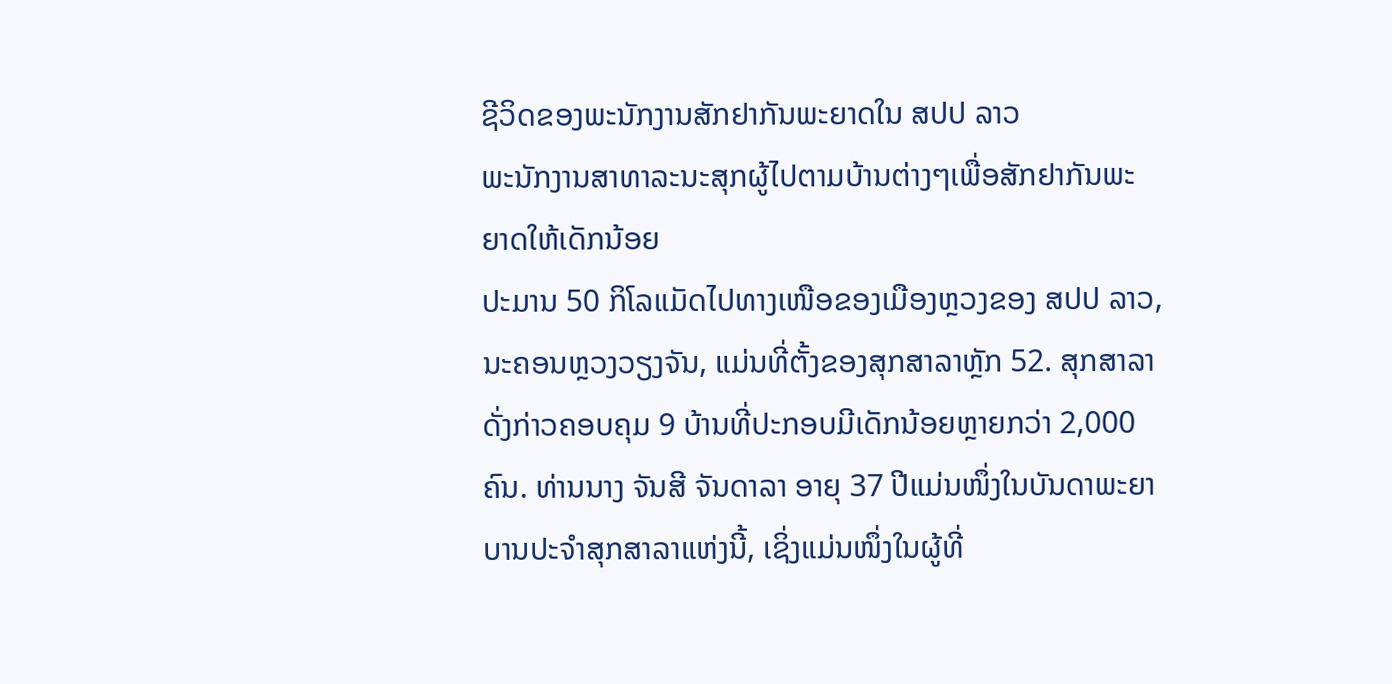ຊີວິດຂອງພະນັກງານສັກຢາກັນພະຍາດໃນ ສປປ ລາວ
ພະນັກງານສາທາລະນະສຸກຜູ້ໄປຕາມບ້ານຕ່າງໆເພື່ອສັກຢາກັນພະຍາດໃຫ້ເດັກນ້ອຍ
ປະມານ 50 ກິໂລແມັດໄປທາງເໜືອຂອງເມືອງຫຼວງຂອງ ສປປ ລາວ, ນະຄອນຫຼວງວຽງຈັນ, ແມ່ນທີ່ຕັ້ງຂອງສຸກສາລາຫຼັກ 52. ສຸກສາລາດັ່ງກ່າວຄອບຄຸມ 9 ບ້ານທີ່ປະກອບມີເດັກນ້ອຍຫຼາຍກວ່າ 2,000 ຄົນ. ທ່ານນາງ ຈັນສີ ຈັນດາລາ ອາຍຸ 37 ປີແມ່ນໜຶ່ງໃນບັນດາພະຍາບານປະຈຳສຸກສາລາແຫ່ງນີ້, ເຊິ່ງແມ່ນໜຶ່ງໃນຜູ້ທີ່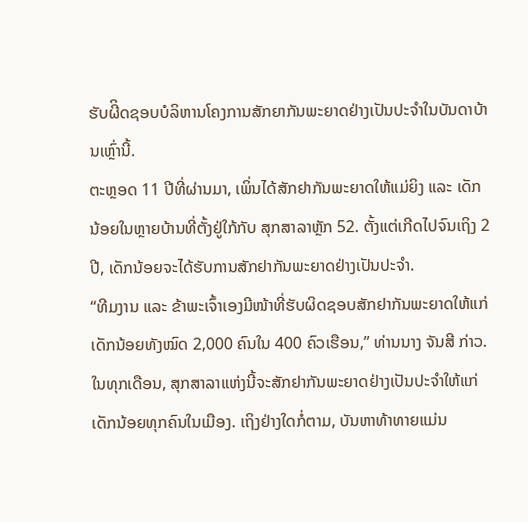ຮັບຜີິດຊອບບໍລິຫານໂຄງການສັກຍາກັນພະຍາດຢ່າງເປັນປະຈຳໃນບັນດາບ້ານເຫຼົ່ານີ້.
ຕະຫຼອດ 11 ປີທີ່ຜ່ານມາ, ເພິ່ນໄດ້ສັກຢາກັນພະຍາດໃຫ້ແມ່ຍິງ ແລະ ເດັກນ້ອຍໃນຫຼາຍບ້ານທີ່ຕັ້ງຢູ່ໃກ້ກັບ ສຸກສາລາຫຼັກ 52. ຕັ້ງແຕ່ເກີດໄປຈົນເຖິງ 2 ປີ, ເດັກນ້ອຍຈະໄດ້ຮັບການສັກຢາກັນພະຍາດຢ່າງເປັນປະຈຳ.
“ທີມງານ ແລະ ຂ້າພະເຈົ້າເອງມີໜ້າທີ່ຮັບຜິດຊອບສັກຢາກັນພະຍາດໃຫ້ແກ່ເດັກນ້ອຍທັງໝົດ 2,000 ຄົນໃນ 400 ຄົວເຮືອນ,” ທ່ານນາງ ຈັນສີ ກ່າວ.
ໃນທຸກເດືອນ, ສຸກສາລາແຫ່ງນີ້ຈະສັກຢາກັນພະຍາດຢ່າງເປັນປະຈຳໃຫ້ແກ່ເດັກນ້ອຍທຸກຄົນໃນເມືອງ. ເຖິງຢ່າງໃດກໍ່ຕາມ, ບັນຫາທ້າທາຍແມ່ນ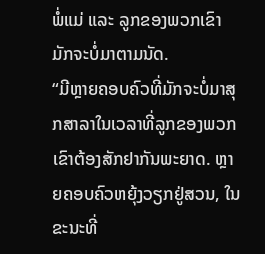ພໍ່ແມ່ ແລະ ລູກຂອງພວກເຂົາມັກຈະບໍ່ມາຕາມນັດ.
“ມີຫຼາຍຄອບຄົວທີ່ມັກຈະບໍ່ມາສຸກສາລາໃນເວລາທີ່ລູກຂອງພວກເຂົາຕ້ອງສັກຢາກັນພະຍາດ. ຫຼາຍຄອບຄົວຫຍຸ້ງວຽກຢູ່ສວນ, ໃນຂະນະທີ່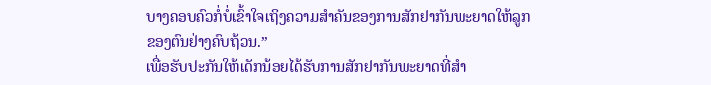ບາງຄອບຄົວກໍ່ບໍ່ເຂົ້າໃຈເຖິງຄວາມສຳຄັນຂອງການສັກຢາກັນພະຍາດໃຫ້ລູກຂອງຕົນຢ່າງຄົບຖ້ວນ.”
ເພື່ອຮັບປະກັນໃຫ້ເດັກນ້ອຍໄດ້ຮັບການສັກຢາກັນພະຍາດທີ່ສຳ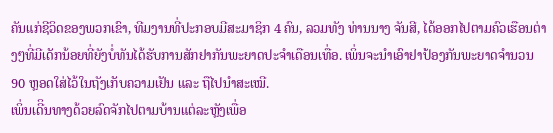ຄັນແກ່ຊີວິດຂອງພວກເຂົາ, ທີມງານທີ່ປະກອບມີສະມາຊິກ 4 ຄົນ, ລວມທັງ ທ່ານນາງ ຈັນສີ, ໄດ້ອອກໄປຕາມຄົວເຮືອນຕ່າງໆທີ່ມີເດັກນ້ອຍທີ່ຍັງບໍ່ທັນໄດ້ຮັບການສັກຢາກັນພະຍາດປະຈຳເດືອນເທື່ອ. ເພິ່ນຈະນຳເອົາຢາປ້ອງກັນພະຍາດຈຳນວນ 90 ຫຼອດໃສ່ໄວ້ໃນຖັງເກັບຄວາມເຢັນ ແລະ ຖືໄປນຳສະເໝີ.
ເພິ່ນເດີິນທາງດ້ວຍລົດຈັກໄປຕາມບ້ານແຕ່ລະຫຼັງເພື່ອ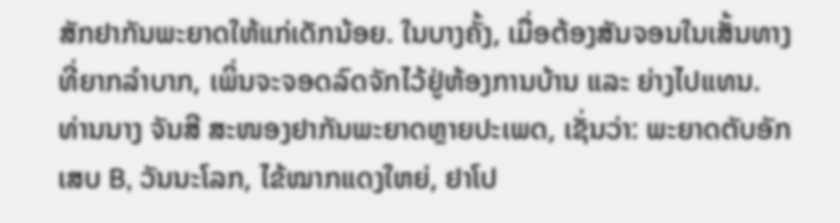ສັກຢາກັນພະຍາດໃຫ້ແກ່ເດັກນ້ອຍ. ໃນບາງຄັ້ງ, ເມື່ອຕ້ອງສັນຈອນໃນເສັ້ນທາງທີ່ຍາກລຳບາກ, ເພິ່ນຈະຈອດລົດຈັກໄວ້ຢູ່ຫ້ອງການບ້ານ ແລະ ຍ່າງໄປແທນ.
ທ່ານນາງ ຈັນສີ ສະໜອງຢາກັນພະຍາດຫຼາຍປະເພດ, ເຊັ່ນວ່າ: ພະຍາດຕັບອັກເສບ B, ວັນນະໂລກ, ໄຂ້ໝາກແດງໃຫຍ່, ຢາໂປ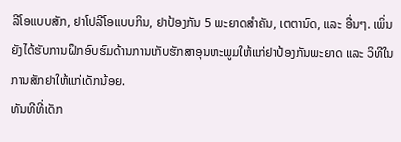ລີໂອແບບສັກ, ຢາໂປລີໂອແບບກິນ, ຢາປ້ອງກັນ 5 ພະຍາດສຳຄັນ, ເຕຕານົດ, ແລະ ອື່ນໆ. ເພິ່ນຍັງໄດ້ຮັບການຝຶກອົບຮົມດ້ານການເກັບຮັກສາອຸນຫະພູມໃຫ້ແກ່ຢາປ້ອງກັນພະຍາດ ແລະ ວິທີໃນການສັກຢາໃຫ້ແກ່ເດັກນ້ອຍ.
ທັນທີທີ່ເດັກ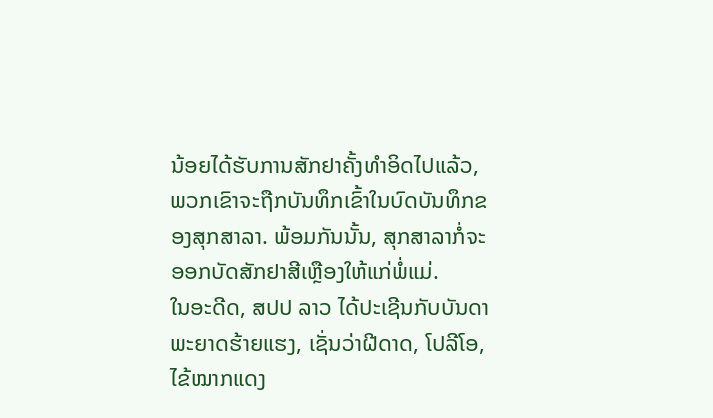ນ້ອຍໄດ້ຮັບການສັກຢາຄັ້ງທຳອິດໄປແລ້ວ, ພວກເຂົາຈະຖືກບັນທຶກເຂົ້າໃນບົດບັນທຶກຂອງສຸກສາລາ. ພ້ອມກັນນັ້ນ, ສຸກສາລາກໍ່ຈະອອກບັດສັກຢາສີເຫຼືອງໃຫ້ແກ່ພໍ່ແມ່.
ໃນອະດີດ, ສປປ ລາວ ໄດ້ປະເຊີນກັບບັນດາພະຍາດຮ້າຍແຮງ, ເຊັ່ນວ່າຝີດາດ, ໂປລີໂອ, ໄຂ້ໝາກແດງ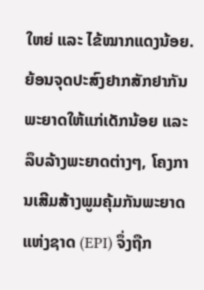ໃຫຍ່ ແລະ ໄຂ້ໝາກແດງນ້ອຍ. ຍ້ອນຈຸດປະສົງຢາກສັກຢາກັນພະຍາດໃຫ້ແກ່ເດັກນ້ອຍ ແລະ ລຶບລ້າງພະຍາດຕ່າງໆ, ໂຄງການເສີມສ້າງພູມຄຸ້ມກັນພະຍາດແຫ່ງຊາດ (EPI) ຈຶ່ງຖືກ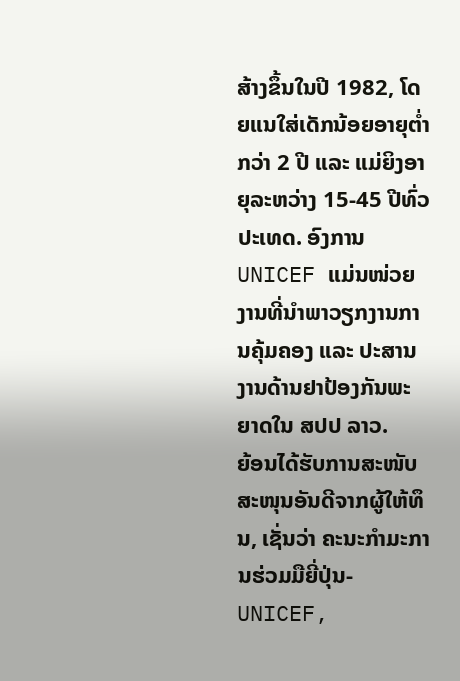ສ້າງຂຶ້ນໃນປີ 1982, ໂດຍແນໃສ່ເດັກນ້ອຍອາຍຸຕໍ່າກວ່າ 2 ປີ ແລະ ແມ່ຍິງອາຍຸລະຫວ່າງ 15-45 ປີທົ່ວປະເທດ. ອົງການ UNICEF ແມ່ນໜ່ວຍງານທີ່ນຳພາວຽກງານການຄຸ້ມຄອງ ແລະ ປະສານງານດ້ານຢາປ້ອງກັນພະຍາດໃນ ສປປ ລາວ.
ຍ້ອນໄດ້ຮັບການສະໜັບສະໜຸນອັນດີຈາກຜູ້ໃຫ້ທຶນ, ເຊັ່ນວ່າ ຄະນະກຳມະການຮ່ວມມືຍີ່ປຸ່ນ-UNICEF,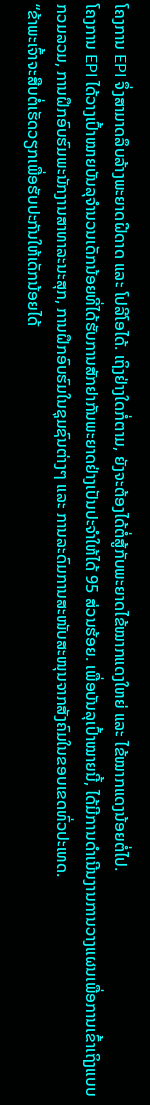ໂຄງການ EPI ຈຶ່ງສາມາດລຶບລ້າງພະຍາດຝີດາດ ແລະ ໂປລີໂອໄດ້. ເຖິງຢ່າງໃດກໍ່ຕາມ, ຍັງຈະຕ້ອງໄດ້ຕໍ່ສູ້ກັບພະຍາດໄຂ້ໝາກແດງໃຫຍ່ ແລະ ໄຂ້ໝາກແດງນ້ອຍຕໍ່ໄປ.
ໂຄງການ EPI ໄດ້ວາງເປົ້າໝາຍບັນລຸຈຳນວນເດັກນ້ອຍທີ່ໄດ້ຮັບການສັກຢາກັນພະຍາດຢ່າງເປັນປະຈຳໃຫ້ໄດ້ 95 ສ່ວນຮ້ອຍ. ເພື່ອບັນລຸເປົ້າໝາຍນີ້, ໄດ້ມີການດຳເນີນງານການວາງແຜນເພື່ອການເຂົ້າເຖິງແບບກວມລວມ, ການຝຶກອົບຮົມພະນັກງານສາທາລະນະສຸກ, ການຝຶກອົບຮົມໃນຊຸມຊົນຕ່າງໆ ແລະ ການລະດົມການສະໜັບສະໜຸນຈາກສັງຄົມໃນຂອບເຂດທົ່ວປະເທດ.
“ຂ້າພະເຈົ້າຈະສືບຕໍ່ເຮັດວຽກເພື່ອຮັບປະກັນໃຫ້ເດັກນ້ອຍໄດ້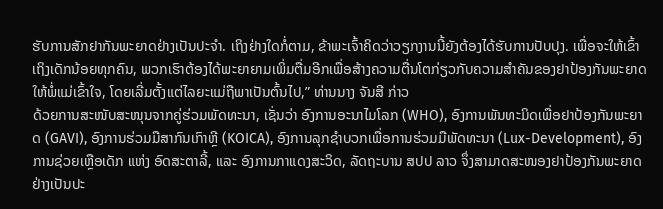ຮັບການສັກຢາກັນພະຍາດຢ່າງເປັນປະຈຳ. ເຖິງຢ່າງໃດກໍ່ຕາມ, ຂ້າພະເຈົ້າຄິດວ່າວຽກງານນີ້ຍັງຕ້ອງໄດ້ຮັບການປັບປຸງ. ເພື່ອຈະໃຫ້ເຂົ້າເຖິງເດັກນ້ອຍທຸກຄົນ, ພວກເຮົາຕ້ອງໄດ້ພະຍາຍາມເພິ່ມຕື່ມອີກເພື່ອສ້າງຄວາມຕື່ນໂຕກ່ຽວກັບຄວາມສຳຄັນຂອງຢາປ້ອງກັນພະຍາດໃຫ້ພໍ່ແມ່ເຂົ້າໃຈ, ໂດຍເລີ່ມຕັ້ງແຕ່ໄລຍະແມ່ຖືພາເປັນຕົ້ນໄປ,” ທ່ານນາງ ຈັນສີ ກ່າວ
ດ້ວຍການສະໜັບສະໜຸນຈາກຄູ່ຮ່ວມພັດທະນາ, ເຊັ່ນວ່າ ອົງການອະນາໄມໂລກ (WHO), ອົງການພັນທະມິດເພື່ອຢາປ້ອງກັນພະຍາດ (GAVI), ອົງການຮ່ວມມືສາກົນເກົາຫຼີ (KOICA), ອົງການລຸກຊຳບວກເພື່ອການຮ່ວມມືພັດທະນາ (Lux-Development), ອົງການຊ່ວຍເຫຼືອເດັກ ແຫ່ງ ອົດສະຕາລີ້, ແລະ ອົງການກາແດງສະວິດ, ລັດຖະບານ ສປປ ລາວ ຈຶ່ງສາມາດສະໜອງຢາປ້ອງກັນພະຍາດຢ່າງເປັນປະ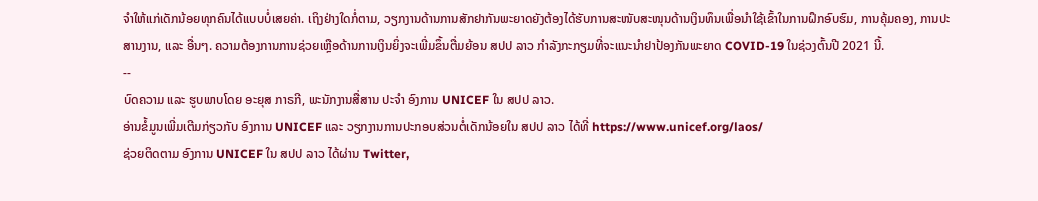ຈຳໃຫ້ແກ່ເດັກນ້ອຍທຸກຄົນໄດ້ແບບບໍ່ເສຍຄ່າ. ເຖິງຢ່າງໃດກໍ່ຕາມ, ວຽກງານດ້ານການສັກຢາກັນພະຍາດຍັງຕ້ອງໄດ້ຮັບການສະໜັບສະໜຸນດ້ານເງິນທຶນເພື່ອນຳໃຊ້ເຂົ້າໃນການຝຶກອົບຮົມ, ການຄຸ້ມຄອງ, ການປະສານງານ, ແລະ ອື່ນໆ. ຄວາມຕ້ອງການການຊ່ວຍເຫຼືອດ້ານການເງິນຍິ່ງຈະເພີ່ມຂຶ້ນຕື່ມຍ້ອນ ສປປ ລາວ ກຳລັງກະກຽມທີ່ຈະແນະນຳຢາປ້ອງກັນພະຍາດ COVID-19 ໃນຊ່ວງຕົ້ນປີ 2021 ນີ້.
--
ບົດຄວາມ ແລະ ຮູບພາບໂດຍ ອະຍຸສ ກາຣກີ, ພະນັກງານສື່ສານ ປະຈຳ ອົງການ UNICEF ໃນ ສປປ ລາວ.
ອ່ານຂໍ້ມູນເພີ່ມເຕີມກ່ຽວກັບ ອົງການ UNICEF ແລະ ວຽກງານການປະກອບສ່ວນຕໍ່ເດັກນ້ອຍໃນ ສປປ ລາວ ໄດ້ທີ່ https://www.unicef.org/laos/
ຊ່ວຍຕິດຕາມ ອົງການ UNICEF ໃນ ສປປ ລາວ ໄດ້ຜ່ານ Twitter,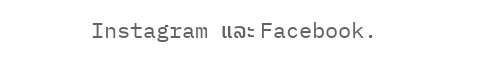Instagram ແລະ Facebook.